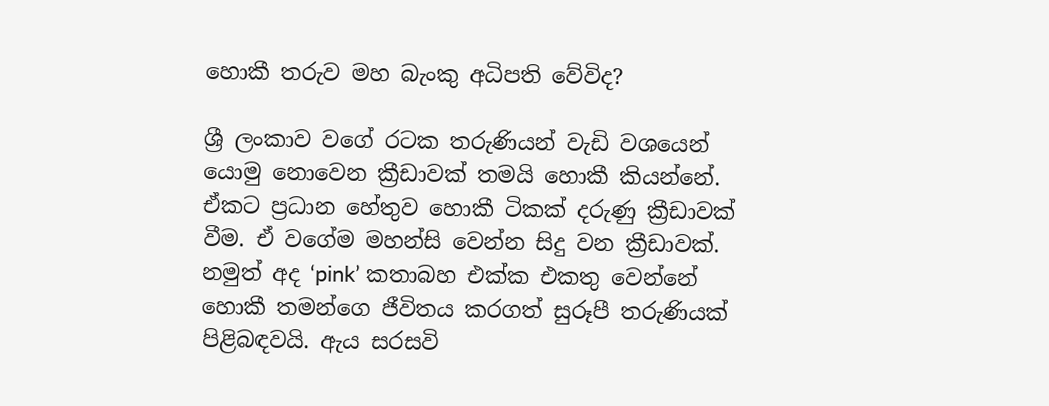හොකී තරුව මහ බැංකු අධිපති වේවිද?

ශ්‍රී ලංකාව වගේ රටක තරුණියන් වැඩි වශයෙන් යොමු නොවෙන ක්‍රීඩාවක් තමයි හොකී කියන්නේ. ඒකට ප්‍රධාන හේතුව හොකී ටිකක් දරුණු ක්‍රීඩාවක්
වීම. ඒ වගේම මහන්සි වෙන්න සිදු වන ක්‍රීඩාවක්. නමුත් අද ‘pink’ කතාබහ එක්ක එකතු වෙන්නේ හොකී තමන්ගෙ ජීවිතය කරගත් සුරූපී තරුණියක් පිළිබඳවයි. ඇය සරසවි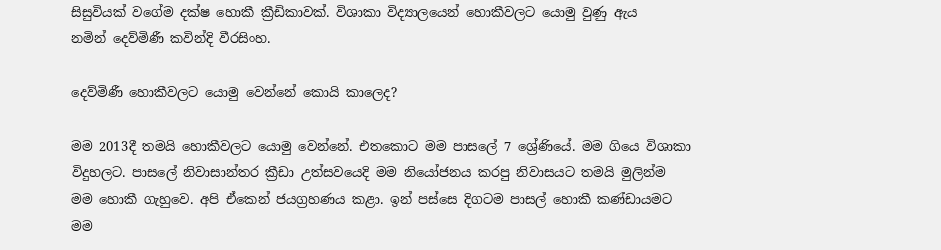සිසුවියක් වගේම දක්ෂ හොකී ක්‍රීඩිකාවක්. විශාකා විද්‍යාලයෙන් හොකීවලට යොමු වුණු ඇය
නමින් දෙව්මිණී කවින්දි වීරසිංහ.

දෙව්මිණී හොකීවලට යොමු වෙන්නේ කොයි කාලෙද?

මම 2013දී තමයි හොකීවලට යොමු වෙන්නේ. එතකොට මම පාසලේ 7 ශ්‍රේණියේ. මම ගියෙ විශාකා විදුහලට. පාසලේ නිවාසාන්තර ක්‍රීඩා උත්සවයෙදි මම නියෝජනය කරපු නිවාසයට තමයි මුලින්ම මම හොකී ගැහුවෙ. අපි ඒකෙන් ජයග්‍රහණය කළා. ඉන් පස්සෙ දිගටම පාසල් හොකී කණ්ඩායමට මම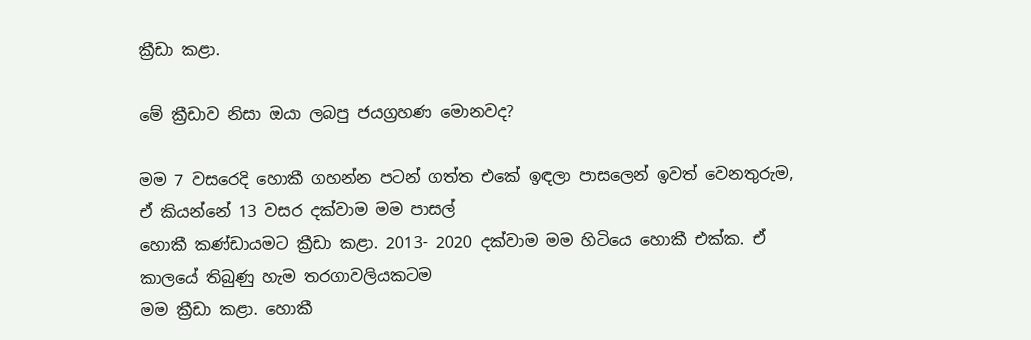ක්‍රීඩා කළා.

මේ ක්‍රීඩාව නිසා ඔයා ලබපු ජයග්‍රහණ මොනවද?

මම 7 වසරෙදි හොකී ගහන්න පටන් ගත්ත එකේ ඉඳලා පාසලෙන් ඉවත් වෙනතුරුම, ඒ කියන්නේ 13 වසර දක්වාම මම පාසල්
හොකී කණ්ඩායමට ක්‍රීඩා කළා. 2013- 2020 දක්වාම මම හිටියෙ හොකී එක්ක. ඒ කාලයේ තිබුණු හැම තරගාවලියකටම
මම ක්‍රීඩා කළා. හොකී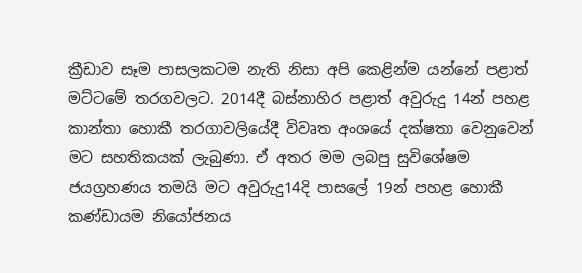ක්‍රීඩාව සෑම පාසලකටම නැති නිසා අපි කෙළින්ම යන්නේ පළාත් මට්ටමේ තරගවලට. 2014දී බස්නාහිර පළාත් අවුරුදු 14න් පහළ කාන්තා හොකී තරගාවලියේදී විවෘත අංශයේ දක්ෂතා වෙනුවෙන් මට සහතිකයක් ලැබුණා. ඒ අතර මම ලබපු සුවිශේෂම ජයග්‍රහණය තමයි මට අවුරුදු14දි පාසලේ 19න් පහළ හොකී කණ්ඩායම නියෝජනය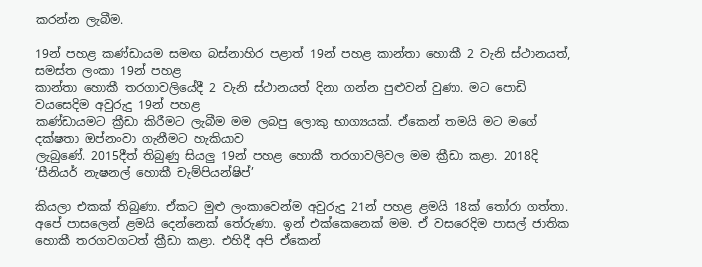කරන්න ලැබීම.

19න් පහළ කණ්ඩායම සමඟ බස්නාහිර පළාත් 19න් පහළ කාන්තා හොකී 2 වැනි ස්ථානයත්, සමස්ත ලංකා 19න් පහළ
කාන්තා හොකී තරගාවලියේදී 2 වැනි ස්ථානයත් දිනා ගන්න පුළුවන් වුණා. මට පොඩි වයසෙදිම අවුරුදු 19න් පහළ
කණ්ඩායමට ක්‍රීඩා කිරීමට ලැබීම මම ලබපු ලොකු භාග්‍යයක්. ඒකෙන් තමයි මට මගේ දක්ෂතා ඔප්නංවා ගැනීමට හැකියාව
ලැබුණේ. 2015දීත් තිබුණු සියලු 19න් පහළ හොකී තරගාවලිවල මම ක්‍රීඩා කළා. 2018දි ‘සීනියර් නැෂනල් හොකී චැම්පියන්ෂිප්’

කියලා එකක් තිබුණා. ඒකට මුළු ලංකාවෙන්ම අවුරුදු 21න් පහළ ළමයි 18ක් තෝරා ගත්තා. අපේ පාසලෙන් ළමයි දෙන්නෙක් තේරුණා. ඉන් එක්කෙනෙක් මම. ඒ වසරෙදිම පාසල් ජාතික හොකී තරගවගටත් ක්‍රීඩා කළා. එහිදී අපි ඒකෙන්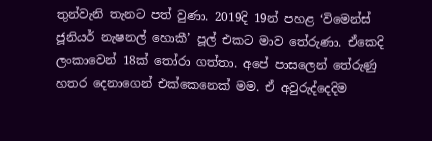තුන්වැනි තැනට පත් වුණා. 2019දි 19න් පහළ ‘විමෙන්ස් ජූනියර් නැෂනල් හොකී’ පූල් එකට මාව තේරුණා. ඒකෙදි ලංකාවෙන් 18ක් තෝරා ගත්තා. අපේ පාසලෙන් තේරුණු හතර දෙනාගෙන් එක්කෙනෙක් මම. ඒ අවුරුද්දෙදිම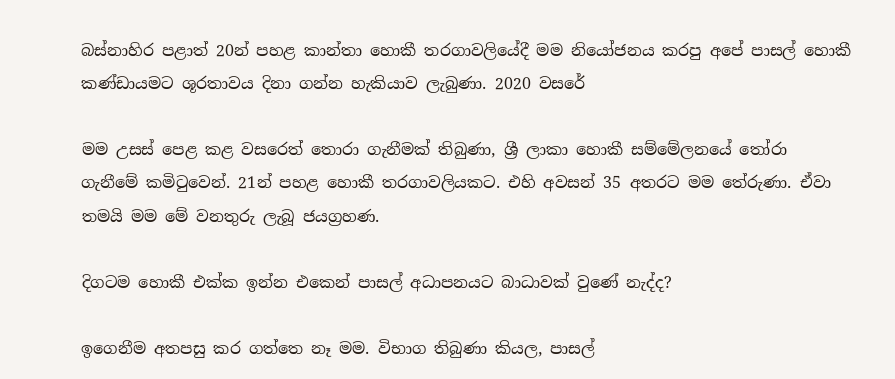බස්නාහිර පළාත් 20න් පහළ කාන්තා හොකී තරගාවලියේදී මම නියෝජනය කරපු අපේ පාසල් හොකී කණ්ඩායමට ශූරතාවය දිනා ගන්න හැකියාව ලැබුණා. 2020 වසරේ

මම උසස් පෙළ කළ වසරෙත් තොරා ගැනීමක් තිබුණා, ශ්‍රී ලාකා හොකී සම්මේලනයේ තෝරා ගැනීමේ කමිටුවෙන්. 21න් පහළ හොකී තරගාවලියකට. එහි අවසන් 35 අතරට මම තේරුණා. ඒවා තමයි මම මේ වනතුරු ලැබූ ජයග්‍රහණ.

දිගටම හොකී එක්ක ඉන්න එකෙන් පාසල් අධාපනයට බාධාවක් වුණේ නැද්ද?

ඉගෙනීම අතපසු කර ගත්තෙ නෑ මම. විභාග තිබුණා කියල, පාසල්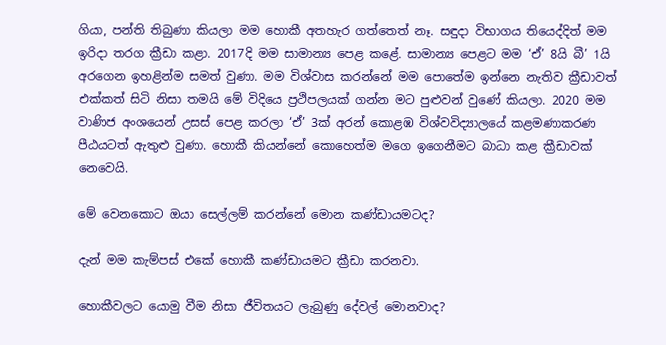ගියා, පන්ති තිබුණා කියලා මම හොකී අතහැර ගත්තෙත් නෑ. සඳුදා විභාගය තියෙද්දිත් මම ඉරිදා තරග ක්‍රීඩා කළා. 2017දි මම සාමාන්‍ය පෙළ කළේ. සාමාන්‍ය පෙළට මම ‘ඒ’ 8යි බී’ 1යි අරගෙන ඉහළින්ම සමත් වුණා. මම විශ්වාස කරන්නේ මම පොතේම ඉන්නෙ නැතිව ක්‍රීඩාවත් එක්කත් සිටි නිසා තමයි මේ විදියෙ ප්‍රථිපලයක් ගන්න මට පුළුවන් වුණේ කියලා. 2020 මම වාණිජ අංශයෙන් උසස් පෙළ කරලා ‘ඒ’ 3ක් අරන් කොළඹ විශ්වවිද්‍යාලයේ කළමණාකරණ පීඨයටත් ඇතුළු වුණා. හොකී කියන්නේ කොහෙත්ම මගෙ ඉගෙනීමට බාධා කළ ක්‍රීඩාවක් නෙවෙයි.

මේ වෙනකොට ඔයා සෙල්ලම් කරන්නේ මොන කණ්ඩායමටද?

දැන් මම කැම්පස් එකේ හොකී කණ්ඩායමට ක්‍රීඩා කරනවා.

හොකීවලට යොමු වීම නිසා ජීවිතයට ලැබුණු දේවල් මොනවාද?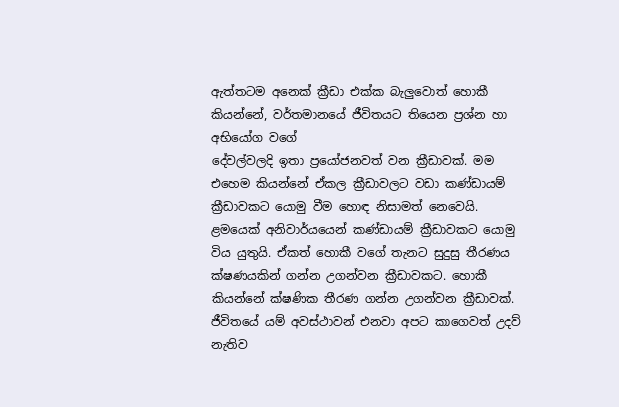ඇත්තටම අනෙක් ක්‍රීඩා එක්ක බැලුවොත් හොකී කියන්නේ, වර්තමානයේ ජීවිතයට තියෙන ප්‍රශ්න හා අභියෝග වගේ
දේවල්වලදි ඉතා ප්‍රයෝජනවත් වන ක්‍රීඩාවක්. මම එහෙම කියන්නේ ඒකල ක්‍රීඩාවලට වඩා කණ්ඩායම් ක්‍රීඩාවකට යොමු වීම හොඳ නිසාමත් නෙවෙයි. ළමයෙක් අනිවාර්යයෙන් කණ්ඩායම් ක්‍රීඩාවකට යොමු විය යුතුයි. ඒකත් හොකී වගේ තැනට සුදුසු තීරණය ක්ෂණයකින් ගන්න උගන්වන ක්‍රීඩාවකට. හොකී කියන්නේ ක්ෂණික තීරණ ගන්න උගන්වන ක්‍රීඩාවක්. ජීවිතයේ යම් අවස්ථාවන් එනවා අපට කාගෙවත් උදව් නැතිව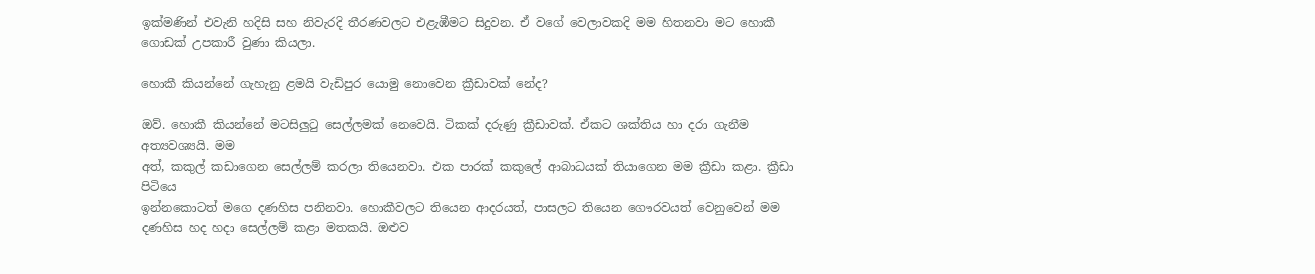ඉක්මණින් එවැනි හදිසි සහ නිවැරදි තීරණවලට එළැඹීමට සිදුවන. ඒ වගේ වෙලාවකදි මම හිතනවා මට හොකී ගොඩක් උපකාරී වුණා කියලා.

හොකී කියන්නේ ගැහැනු ළමයි වැඩිපුර යොමු නොවෙන ක්‍රීඩාවක් නේද?

ඔව්. හොකී කියන්නේ මටසිලුටු සෙල්ලමක් නෙවෙයි. ටිකක් දරුණු ක්‍රීඩාවක්. ඒකට ශක්තිය හා දරා ගැනීම අත්‍යවශ්‍යයි. මම
අත්, කකුල් කඩාගෙන සෙල්ලම් කරලා තියෙනවා. එක පාරක් කකුලේ ආබාධයක් තියාගෙන මම ක්‍රීඩා කළා. ක්‍රීඩා පිටියෙ
ඉන්නකොටත් මගෙ දණහිස පනිනවා. හොකීවලට තියෙන ආදරයත්, පාසලට තියෙන ගෞරවයත් වෙනුවෙන් මම දණහිස හද හදා සෙල්ලම් කළා මතකයි. ඔළුව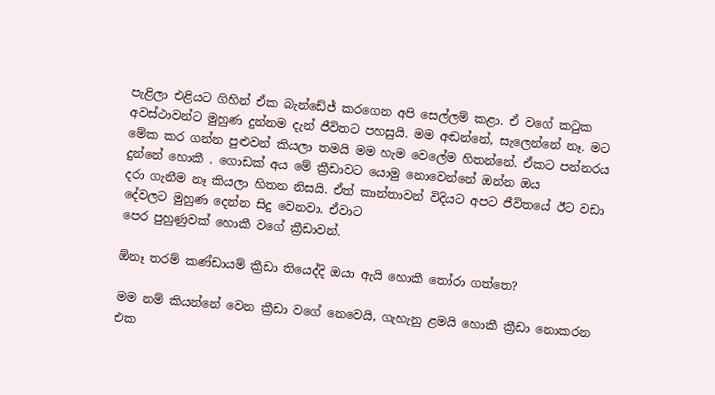පැළිලා එළියට ගිහින් ඒක බැන්ඩේජ් කරගෙන අපි සෙල්ලම් කළා. ඒ වගේ කටුක අවස්ථාවන්ට මුහුණ දුන්නම දැන් ජීවිතට පහසුයි. මම අඬන්නේ, සැලෙන්නේ නෑ. මට මේක කර ගන්න පුළුවන් කියලා තමයි මම හැම වෙලේම හිතන්නේ. ඒකට පන්නරය දුන්නේ හොකී . ගොඩක් අය මේ ක්‍රීඩාවට යොමු නොවෙන්නේ ඔන්න ඔය
දරා ගැනීම නෑ කියලා හිතන නිසයි. ඒත් කාන්තාවන් විදියට අපට ජීවිතයේ ඊට වඩා දේවලට මුහුණ දෙන්න සිදු වෙනවා. ඒවාට
පෙර පුහුණුවක් හොකී වගේ ක්‍රීඩාවන්.

ඕනෑ තරම් කණ්ඩායම් ක්‍රීඩා තියෙද්දි ඔයා ඇයි හොකී තෝරා ගත්තෙ?

මම නම් කියන්නේ වෙන ක්‍රීඩා වගේ නෙවෙයි, ගැහැනු ළමයි හොකී ක්‍රීඩා නොකරන එක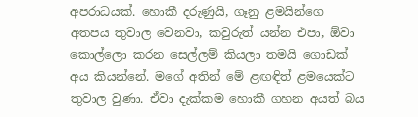අපරාධයක්. හොකී දරුණුයි, ගෑනු ළමයින්ගෙ අතපය තුවාල වෙනවා, කවුරුත් යන්න එපා, ඕවා කොල්ලො කරන සෙල්ලම් කියලා තමයි ගොඩක් අය කියන්නේ. මගේ අතින් මේ ළඟඳිත් ළමයෙක්ට තුවාල වුණා. ඒවා දැක්කම හොකී ගහන අයත් බය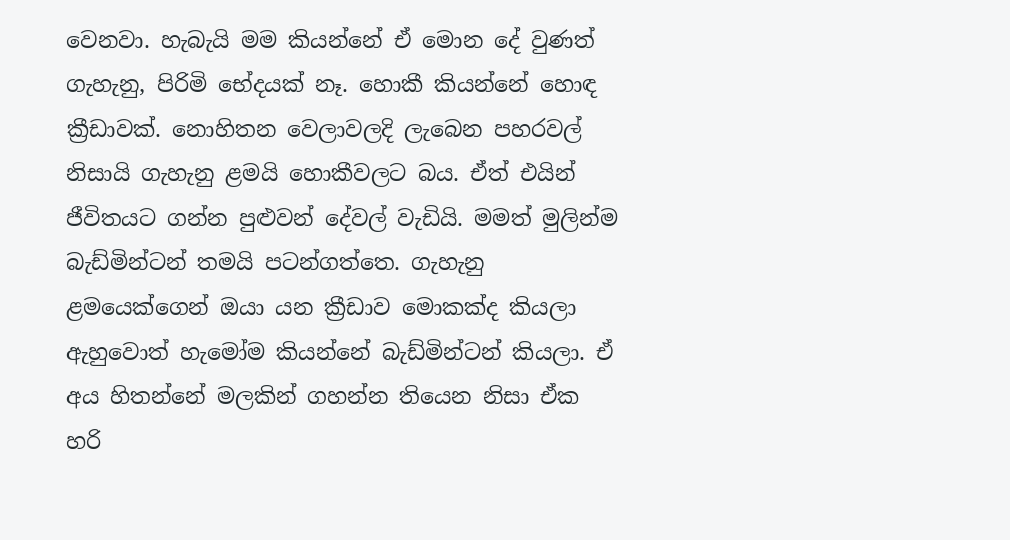වෙනවා. හැබැයි මම කියන්නේ ඒ මොන දේ වුණත් ගැහැනු, පිරිමි භේදයක් නෑ. හොකී කියන්නේ හොඳ ක්‍රීඩාවක්. නොහිතන වෙලාවලදි ලැබෙන පහරවල් නිසායි ගැහැනු ළමයි හොකීවලට බය. ඒත් එයින් ජීවිතයට ගන්න පුළුවන් දේවල් වැඩියි. මමත් මුලින්ම බැඩ්මින්ටන් තමයි පටන්ගත්තෙ. ගැහැනු ළමයෙක්ගෙන් ඔයා යන ක්‍රීඩාව මොකක්ද කියලා ඇහුවොත් හැමෝම කියන්නේ බැඩ්මින්ටන් කියලා. ඒ අය හිතන්නේ මලකින් ගහන්න තියෙන නිසා ඒක හරි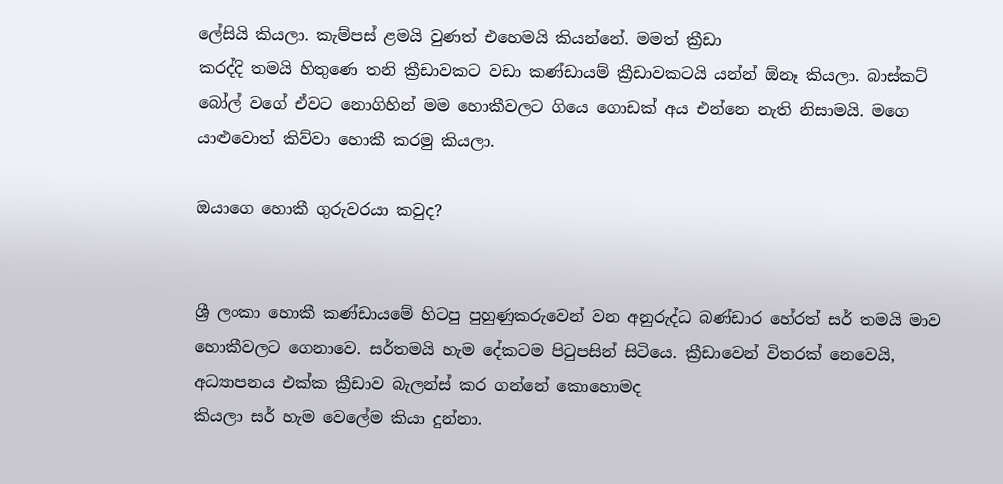ලේසියි කියලා. කැම්පස් ළමයි වුණත් එහෙමයි කියන්නේ. මමත් ක්‍රීඩා
කරද්දි තමයි හිතුණෙ තනි ක්‍රීඩාවකට වඩා කණ්ඩායම් ක්‍රීඩාවකටයි යන්න් ඕනෑ කියලා. බාස්කට් බෝල් වගේ ඒවට නොගිහින් මම හොකීවලට ගියෙ ගොඩක් අය එන්නෙ නැති නිසාමයි. මගෙ යාළුවොත් කිව්වා හොකී කරමු කියලා.

ඔයාගෙ හොකී ගුරුවරයා කවුද?


ශ්‍රී ලංකා හොකී කණ්ඩායමේ හිටපු පුහුණුකරුවෙන් වන අනුරුද්ධ බණ්ඩාර හේරත් සර් තමයි මාව හොකීවලට ගෙනාවෙ. සර්තමයි හැම දේකටම පිටුපසින් සිටියෙ. ක්‍රීඩාවෙන් විතරක් නෙවෙයි, අධ්‍යාපනය එක්ක ක්‍රීඩාව බැලන්ස් කර ගන්නේ කොහොමද
කියලා සර් හැම වෙලේම කියා දුන්නා.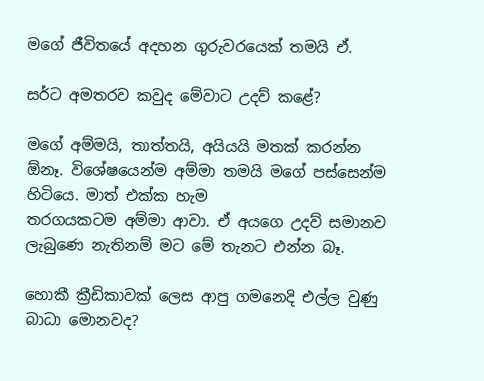මගේ ජීවිතයේ අදහන ගුරුවරයෙක් තමයි ඒ.

සර්ට අමතරව කවුද මේවාට උදව් කළේ?

මගේ අම්මයි, තාත්තයි, අයියයි මතක් කරන්න ඕනෑ. විශේෂයෙන්ම අම්මා තමයි මගේ පස්සෙන්ම හිටියෙ. මාත් එක්ක හැම
තරගයකටම අම්මා ආවා. ඒ අයගෙ උදව් සමානව ලැබුණෙ නැතිනම් මට මේ තැනට එන්න බෑ.

හොකී ක්‍රීඩිකාවක් ලෙස ආපු ගමනෙදි එල්ල වුණු බාධා මොනවද?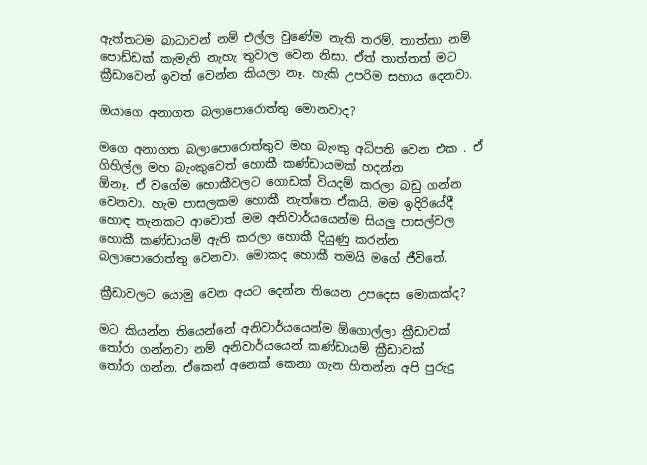ඇත්තටම බාධාවන් නම් එල්ල වුණේම නැති තරම්. තාත්තා නම් පොඩ්ඩක් කැමැති නැහැ තුවාල වෙන නිසා. ඒත් තාත්තත් මට
ක්‍රීඩාවෙන් ඉවත් වෙන්න කියලා නෑ. හැකි උපරිම සහාය දෙනවා.

ඔයාගෙ අනාගත බලාපොරොත්තු මොනවාද?

මගෙ අනාගත බලාපොරොත්තුව මහ බැංකු අධිපති වෙන එක . ඒ ගිහිල්ල මහ බැංකුවෙත් හොකී කණ්ඩායමක් හදන්න
ඕනෑ. ඒ වගේම හොකීවලට ගොඩක් වියදම් කරලා බඩු ගන්න වෙනවා. හැම පාසලකම හොකී නැත්තෙ ඒකයි. මම ඉදිරියේදී හොඳ තැනකට ආවොත් මම අනිවාර්යයෙන්ම සියලු පාසල්වල හොකී කණ්ඩායම් ඇති කරලා හොකී දියුණු කරන්න බලාපොරොත්තු වෙනවා. මොකද හොකී තමයි මගේ ජීවිතේ.

ක්‍රීඩාවලට යොමු වෙන අයට දෙන්න තියෙන උපදෙස මොකක්ද?

මට කියන්න තියෙන්නේ අනිවාර්යයෙන්ම ඕගොල්ලා ක්‍රීඩාවක් තෝරා ගන්නවා නම් අනිවාර්යයෙන් කණ්ඩායම් ක්‍රීඩාවක්
තෝරා ගන්න. ඒකෙන් අනෙක් කෙනා ගැන හිතන්න අපි පුරුදු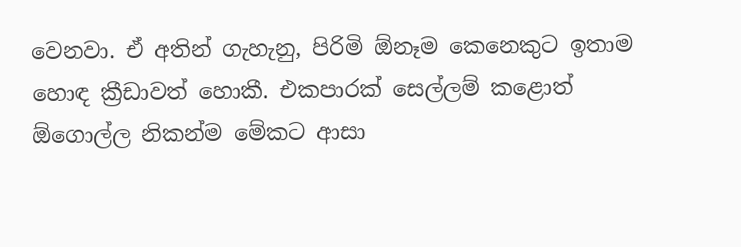වෙනවා. ඒ අතින් ගැහැනු, පිරිමි ඕනෑම කෙනෙකුට ඉතාම හොඳ ක්‍රීඩාවත් හොකී. එකපාරක් සෙල්ලම් කළොත් ඕගොල්ල නිකන්ම මේකට ආසා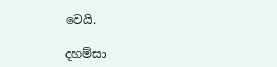වෙයි.

දහම්සා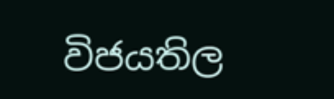විජයතිල